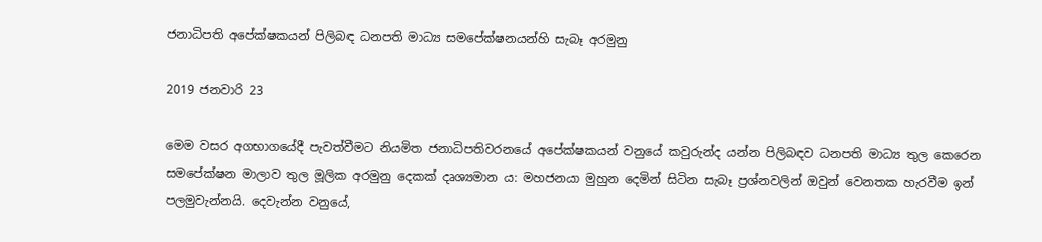ජනාධිපති අපේක්ෂකයන් පිලිබඳ ධනපති මාධ්‍ය සමපේක්ෂනයන්හි සැබෑ අරමුනු

2019 ජනවාරි 23

මෙම වසර අගභාගයේදී පැවත්වීමට නියමිත ජනාධිපතිවරනයේ අපේක්ෂකයන් වනුයේ කවුරුන්ද යන්න පිලිබඳව ධනපති මාධ්‍ය තුල කෙරෙන සමපේක්ෂන මාලාව තුල මූලික අරමුනු දෙකක් දෘශ්‍යමාන ය: මහජනයා මුහුන දෙමින් සිටින සැබෑ ප්‍රශ්නවලින් ඔවුන් වෙනතක හැරවීම ඉන් පලමුවැන්නයි. දෙවැන්න වනුයේ,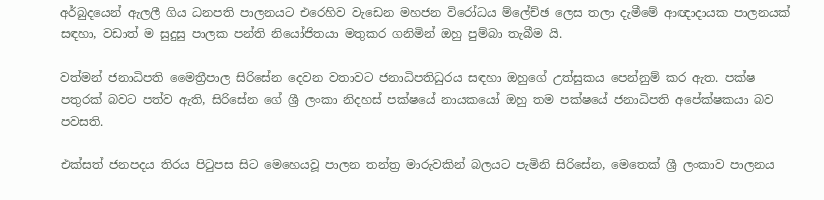අර්බුදයෙන් ඇලලී ගිය ධනපති පාලනයට එරෙහිව වැඩෙන මහජන විරෝධය ම්ලේච්ඡ ලෙස තලා දැමීමේ ආඥාදායක පාලනයක් සඳහා, වඩාත් ම සුදුසු පාලක පන්ති නියෝජිතයා මතුකර ගනිමින් ඔහු පුම්බා තැබීම යි.

වත්මන් ජනාධිපති මෛත්‍රීපාල සිරිසේන දෙවන වතාවට ජනාධිපතිධුරය සඳහා ඔහුගේ උත්සුකය පෙන්නුම් කර ඇත. පක්ෂ පතුරක් බවට පත්ව ඇති, සිරිසේන ගේ ශ්‍රී ලංකා නිදහස් පක්ෂයේ නායකයෝ ඔහු තම පක්ෂයේ ජනාධිපති අපේක්ෂකයා බව පවසති.

එක්සත් ජනපදය තිරය පිටුපස සිට මෙහෙයවූ පාලන තන්ත්‍ර මාරුවකින් බලයට පැමිනි සිරිසේන, මෙතෙක් ශ්‍රී ලංකාව පාලනය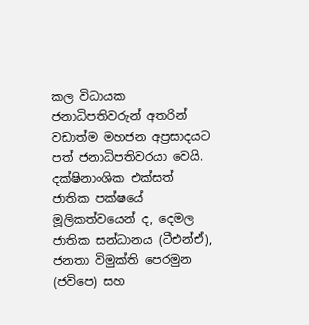කල විධායක ජනාධිපතිවරුන් අතරින් වඩාත්ම මහජන අප්‍රසාදයට පත් ජනාධිපතිවරයා වෙයි. දක්ෂිනාංශික එක්සත් ජාතික පක්ෂයේ මූලිකත්වයෙන් ද, දෙමල ජාතික සන්ධානය (ටීඑන්ඒ), ජනතා විමුක්ති පෙරමුන (ජවිපෙ) සහ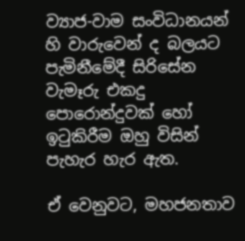ව්‍යාජ-වාම සංවිධානයන් හි වාරුවෙන් ද බලයට පැමිනීමේදී සිරිසේන වැමෑරු එකදු පොරොන්දුවක් හෝ ඉටුකිරීම ඔහු විසින් පැහැර හැර ඇත.

ඒ වෙනුවට, මහජනතාව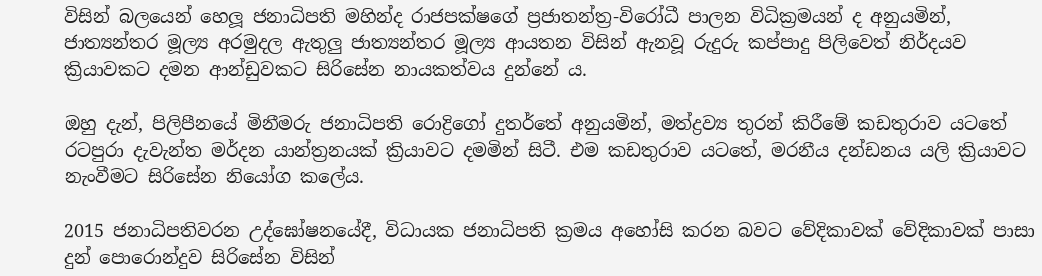විසින් බලයෙන් හෙලූ ජනාධිපති මහින්ද රාජපක්ෂගේ ප්‍රජාතන්ත්‍ර-විරෝධී පාලන විධික්‍රමයන් ද අනුයමින්, ජාත්‍යන්තර මූල්‍ය අරමුදල ඇතුලු ජාත්‍යන්තර මූල්‍ය ආයතන විසින් ඇනවූ රුදුරු කප්පාදු පිලිවෙත් නිර්දයව ක්‍රියාවකට දමන ආන්ඩුවකට සිරිසේන නායකත්වය දුන්නේ ය.

ඔහු දැන්, පිලිපීනයේ මිනීමරු ජනාධිපති රොද්‍රිගෝ දුතර්තේ අනුයමින්, මත්ද්‍රව්‍ය තුරන් කිරීමේ කඩතුරාව යටතේ රටපුරා දැවැන්ත මර්දන යාන්ත්‍රනයක් ක්‍රියාවට දමමින් සිටී. එම කඩතුරාව යටතේ, මරනීය දන්ඩනය යලි ක්‍රියාවට නැංවීමට සිරිසේන නියෝග කලේය.

2015 ජනාධිපතිවරන උද්ඝෝෂනයේදී, විධායක ජනාධිපති ක්‍රමය අහෝසි කරන බවට වේදිකාවක් වේදිකාවක් පාසා දුන් පොරොන්දුව සිරිසේන විසින්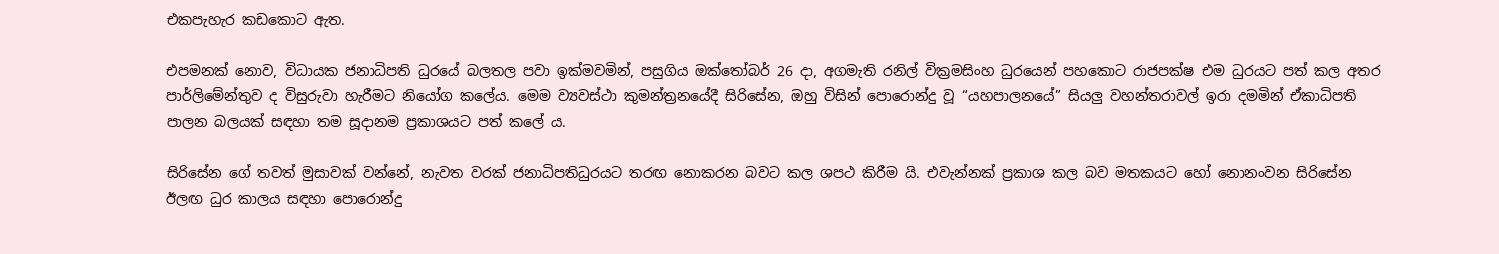එකපැහැර කඩකොට ඇත.

එපමනක් නොව, විධායක ජනාධිපති ධුරයේ බලතල පවා ඉක්මවමින්, පසුගිය ඔක්තෝබර් 26 දා, අගමැති රනිල් වික්‍රමසිංහ ධුරයෙන් පහකොට රාජපක්ෂ එම ධුරයට පත් කල අතර පාර්ලිමේන්තුව ද විසුරුවා හැරීමට නියෝග කලේය. මෙම ව්‍යවස්ථා කුමන්ත්‍රනයේදී සිරිසේන, ඔහු විසින් පොරොන්දු වූ “යහපාලනයේ” සියලු වහන්තරාවල් ඉරා දමමින් ඒකාධිපති පාලන බලයක් සඳහා තම සූදානම ප්‍රකාශයට පත් කලේ ය.

සිරිසේන ගේ තවත් මුසාවක් වන්නේ, නැවත වරක් ජනාධිපතිධුරයට තරඟ නොකරන බවට කල ශපථ කිරීම යි. එවැන්නක් ප්‍රකාශ කල බව මතකයට හෝ නොනංවන සිරිසේන ඊලඟ ධුර කාලය සඳහා පොරොන්දු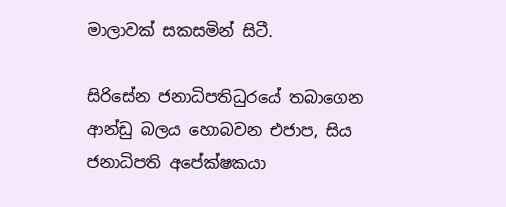මාලාවක් සකසමින් සිටී.

සිරිසේන ජනාධිපතිධුරයේ තබාගෙන ආන්ඩු බලය හොබවන එජාප, සිය ජනාධිපති අපේක්ෂකයා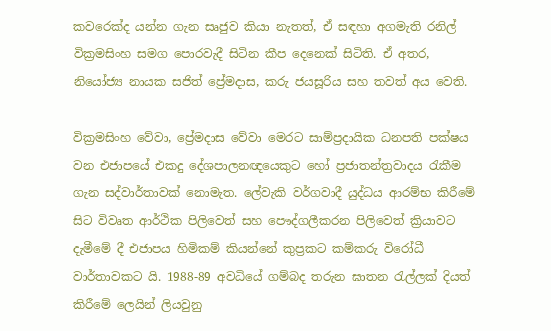කවරෙක්ද යන්න ගැන සෘජුව කියා නැතත්, ඒ සඳහා අගමැති රනිල් වික්‍රමසිංහ සමග පොරවැදී සිටින කීප දෙනෙක් සිටිති. ඒ අතර, නියෝජ්‍ය නායක සජිත් ප්‍රේමදාස, කරු ජයසූරිය සහ තවත් අය වෙති.

වික්‍රමසිංහ වේවා, ප්‍රේමදාස වේවා මෙරට සාම්ප්‍රදායික ධනපති පක්ෂය වන එජාපයේ එකදු දේශපාලනඥයෙකුට හෝ ප්‍රජාතන්ත්‍රවාදය රැකීම ගැන සද්වාර්තාවක් නොමැත. ලේවැකි වර්ගවාදී යුද්ධය ආරම්භ කිරීමේ සිට විවෘත ආර්ථික පිලිවෙත් සහ පෞද්ගලීකරන පිලිවෙත් ක්‍රියාවට දැමීමේ දී එජාපය හිමිකම් කියන්නේ කුප්‍රකට කම්කරු විරෝධී වාර්තාවකට යි. 1988-89 අවධියේ ගම්බද තරුන ඝාතන රැල්ලක් දියත් කිරීමේ ලෙයින් ලියවුනු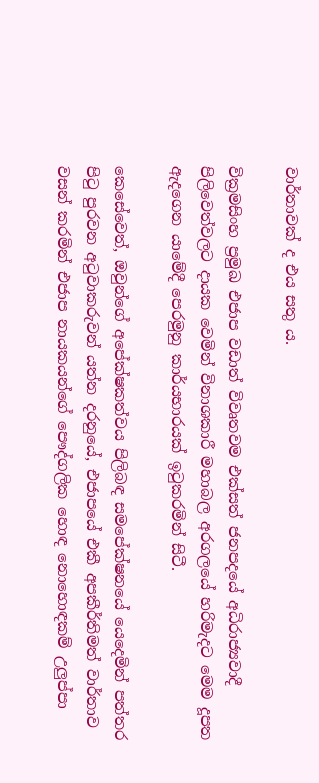වාර්තාවක් ද එය සතු ය.

වික්‍රමසිංහ ප්‍රමුඛ එජාප වඩාත් විවෘතවම එක්සත් ජනපදයේ අධිරාජ්‍යවාදී පිලිවෙත්වලට දායක වෙමින් විනාශකාරී මහාබල අරගලයේ හරිමැදට මෙම දූපත ඇදගෙන යාමේදී පෙරමුනු කාර්යභාරයක් ඉටුකරමින් සිටී.

කෙසේවෙත්, ඔවුන්ගේ අපේක්ෂකත්වය පිලිබඳ සමපේක්ෂනයේ යෙදෙමින් පත්තර පිටු පුරවන අටුවාකරුවන් යත්න දරනුයේ, එජාපයේ එකී අපකීර්තිමත් වාර්තාව වසන් කරමින් එජාප නායකයන්ගේ පෞද්ගලික හොඳ නොහොඳකම් උලුප්පා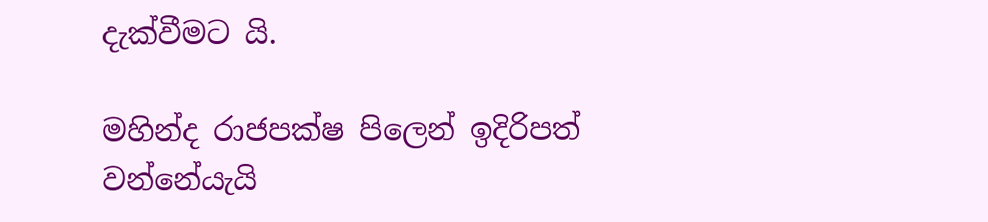දැක්වීමට යි.

මහින්ද රාජපක්ෂ පිලෙන් ඉදිරිපත් වන්නේයැයි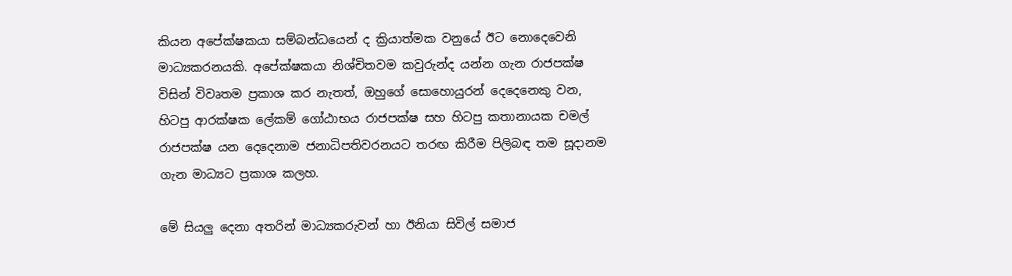කියන අපේක්ෂකයා සම්බන්ධයෙන් ද ක්‍රියාත්මක වනුයේ ඊට නොදෙවෙනි මාධ්‍යකරනයකි. අපේක්ෂකයා නිශ්චිතවම කවුරුන්ද යන්න ගැන රාජපක්ෂ විසින් විවෘතම ප්‍රකාශ කර නැතත්, ඔහුගේ සොහොයුරන් දෙදෙනෙකු වන, හිටපු ආරක්ෂක ලේකම් ගෝඨාභය රාජපක්ෂ සහ හිටපු කතානායක චමල් රාජපක්ෂ යන දෙදෙනාම ජනාධිපතිවරනයට තරඟ කිරීම පිලිබඳ තම සූදානම ගැන මාධ්‍යට ප්‍රකාශ කලහ.

මේ සියලු දෙනා අතරින් මාධ්‍යකරුවන් හා ඊනියා සිවිල් සමාජ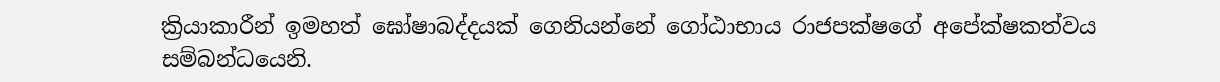ක්‍රියාකාරීන් ඉමහත් ඝෝෂාබද්දයක් ගෙනියන්නේ ගෝඨාභාය රාජපක්ෂගේ අපේක්ෂකත්වය සම්බන්ධයෙනි.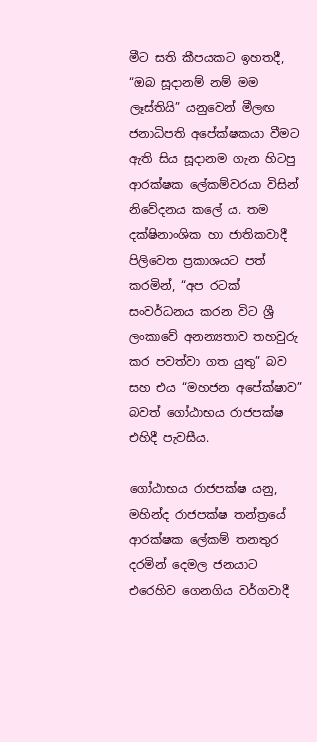මීට සති කීපයකට ඉහතදී, “ඔබ සූදානම් නම් මම ලෑස්තියි” යනුවෙන් මීලඟ ජනාධිපති අපේක්ෂකයා වීමට ඇති සිය සූදානම ගැන හිටපු ආරක්ෂක ලේකම්වරයා විසින් නිවේදනය කලේ ය. තම දක්ෂිනාංශික හා ජාතිකවාදී පිලිවෙත ප්‍රකාශයට පත් කරමින්, “අප රටක් සංවර්ධනය කරන විට ශ්‍රී ලංකාවේ අනන්‍යතාව තහවුරු කර පවත්වා ගත යුතු” බව සහ එය “මහජන අපේක්ෂාව” බවත් ගෝඨාභය රාජපක්ෂ එහිදී පැවසීය.

ගෝඨාභය රාජපක්ෂ යනු, මහින්ද රාජපක්ෂ තන්ත්‍රයේ ආරක්ෂක ලේකම් තනතුර දරමින් දෙමල ජනයාට එරෙහිව ගෙනගිය වර්ගවාදී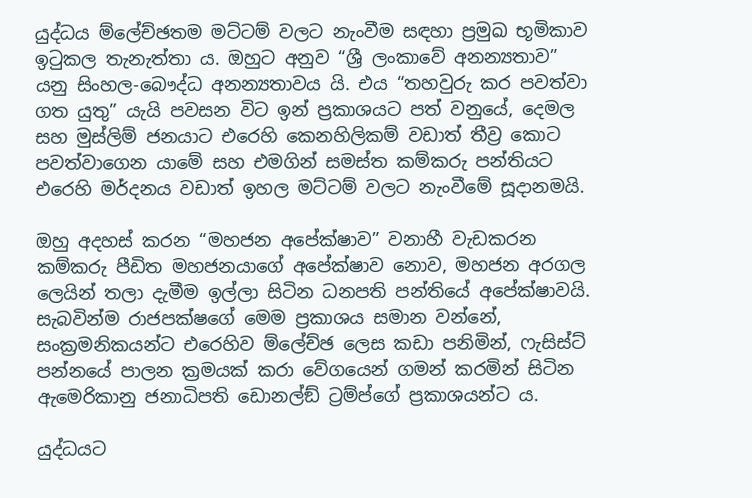යුද්ධය ම්ලේච්ඡතම මට්ටම් වලට නැංවීම සඳහා ප්‍රමුඛ භූමිකාව ඉටුකල තැනැත්තා ය. ඔහුට අනුව “ශ්‍රී ලංකාවේ අනන්‍යතාව” යනු සිංහල-බෞද්ධ අනන්‍යතාවය යි. එය “තහවුරු කර පවත්වා ගත යුතු” යැයි පවසන විට ඉන් ප්‍රකාශයට පත් වනුයේ, දෙමල සහ මුස්ලිම් ජනයාට එරෙහි කෙනහිලිකම් වඩාත් තීව්‍ර කොට පවත්වාගෙන යාමේ සහ එමගින් සමස්ත කම්කරු පන්තියට එරෙහි මර්දනය වඩාත් ඉහල මට්ටම් වලට නැංවීමේ සූදානමයි.

ඔහු අදහස් කරන “මහජන අපේක්ෂාව” වනාහී වැඩකරන කම්කරු පීඩිත මහජනයාගේ අපේක්ෂාව නොව, මහජන අරගල ලෙයින් තලා දැමීම ඉල්ලා සිටින ධනපති පන්තියේ අපේක්ෂාවයි. සැබවින්ම රාජපක්ෂගේ මෙම ප්‍රකාශය සමාන වන්නේ, සංක්‍රමනිකයන්ට එරෙහිව ම්ලේච්ඡ ලෙස කඩා පනිමින්, ෆැසිස්ට් පන්නයේ පාලන ක්‍රමයක් කරා වේගයෙන් ගමන් කරමින් සිටින ඇමෙරිකානු ජනාධිපති ඩොනල්ඞ් ට්‍රම්ප්ගේ ප්‍රකාශයන්ට ය.

යුද්ධයට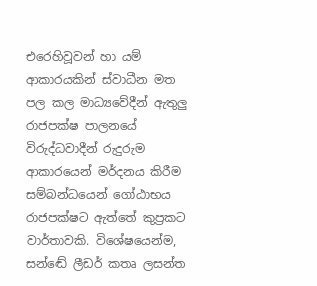එරෙහිවූවන් හා යම් ආකාරයකින් ස්වාධීන මත පල කල මාධ්‍යවේදීන් ඇතුලු රාජපක්ෂ පාලනයේ විරුද්ධවාදීන් රුදුරුම ආකාරයෙන් මර්දනය කිරීම සම්බන්ධයෙන් ගෝඨාභය රාජපක්ෂට ඇත්තේ කුප්‍රකට වාර්තාවකි. විශේෂයෙන්ම, සන්ඬේ ලීඩර් කතෘ ලසන්ත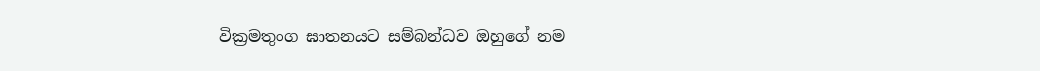වික්‍රමතුංග ඝාතනයට සම්බන්ධව ඔහුගේ නම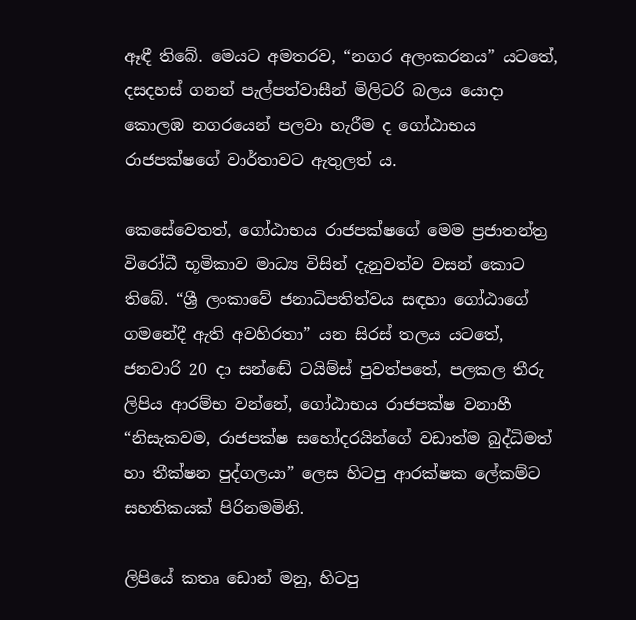ඈඳී තිබේ. මෙයට අමතරව, “නගර අලංකරනය” යටතේ, දසදහස් ගනන් පැල්පත්වාසීන් මිලිටරි බලය යොදා කොලඹ නගරයෙන් පලවා හැරීම ද ගෝඨාභය රාජපක්ෂගේ වාර්තාවට ඇතුලත් ය.

කෙසේවෙතත්, ගෝඨාභය රාජපක්ෂගේ මෙම ප්‍රජාතන්ත්‍ර විරෝධී භූමිකාව මාධ්‍ය විසින් දැනුවත්ව වසන් කොට තිබේ. “ශ්‍රී ලංකාවේ ජනාධිපතිත්වය සඳහා ගෝඨාගේ ගමනේදී ඇති අවහිරතා” යන සිරස් තලය යටතේ, ජනවාරි 20 දා සන්ඬේ ටයිම්ස් පුවත්පතේ, පලකල තීරු ලිපිය ආරම්භ වන්නේ, ගෝඨාභය රාජපක්ෂ වනාහී “නිසැකවම, රාජපක්ෂ සහෝදරයින්ගේ වඩාත්ම බුද්ධිමත් හා තීක්ෂන පුද්ගලයා” ලෙස හිටපු ආරක්ෂක ලේකම්ට සහතිකයක් පිරිනමමිනි.

ලිපියේ කතෘ ඩොන් මනු, හිටපු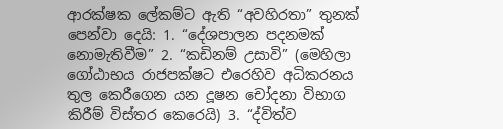ආරක්ෂක ලේකම්ට ඇති “අවහිරතා” තුනක් පෙන්වා දෙයි: 1. “දේශපාලන පදනමක් නොමැතිවීම” 2. “කඩිනම් උසාවි” (මෙහිලා ගෝඨාභය රාජපක්ෂට එරෙහිව අධිකරනය තුල කෙරීගෙන යන දූෂන චෝදනා විභාග කිරීම් විස්තර කෙරෙයි) 3. “ද්විත්ව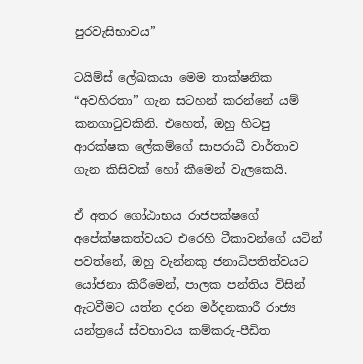පුරවැසිභාවය”

ටයිම්ස් ලේඛකයා මෙම තාක්ෂනික “අවහිරතා” ගැන සටහන් කරන්නේ යම් කනගාටුවකිනි. එහෙත්, ඔහු හිටපු ආරක්ෂක ලේකම්ගේ සාපරාධී වාර්තාව ගැන කිසිවක් හෝ කීමෙන් වැලකෙයි.

ඒ අතර ගෝඨාභය රාජපක්ෂගේ අපේක්ෂකත්වයට එරෙහි ටීකාවන්ගේ යටින් පවත්නේ, ඔහු වැන්නකු ජනාධිපතිත්වයට යෝජනා කිරීමෙන්, පාලක පන්තිය විසින් ඇටවීමට යත්න දරන මර්දනකාරී රාජ්‍ය යන්ත්‍රයේ ස්වභාවය කම්කරු-පීඩිත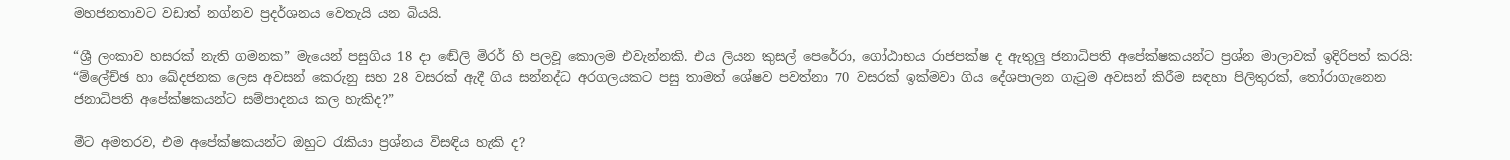මහජනතාවට වඩාත් නග්නව ප්‍රදර්ශනය වෙතැයි යන බියයි.

“ශ්‍රී ලංකාව හසරක් නැති ගමනක” මැයෙන් පසුගිය 18 දා ඬේලි මිරර් හි පලවූ කොලම එවැන්නකි. එය ලියන කුසල් පෙරේරා, ගෝඨාභය රාජපක්ෂ ද ඇතුලු ජනාධිපති අපේක්ෂකයන්ට ප්‍රශ්න මාලාවක් ඉදිරිපත් කරයි: “ම්ලේච්ඡ හා ඛේදජනක ලෙස අවසන් කෙරුනු සහ 28 වසරක් ඇදී ගිය සන්නද්ධ අරගලයකට පසු තාමත් ශේෂව පවත්නා 70 වසරක් ඉක්මවා ගිය දේශපාලන ගැටුම අවසන් කිරීම සඳහා පිලිතුරක්, තෝරාගැනෙන ජනාධිපති අපේක්ෂකයන්ට සම්පාදනය කල හැකිද?”

මීට අමතරව, එම අපේක්ෂකයන්ට ඔහුට රැකියා ප්‍රශ්නය විසඳිය හැකි ද?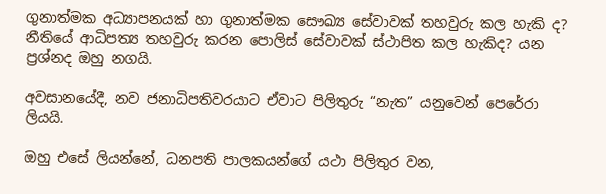ගුනාත්මක අධ්‍යාපනයක් හා ගුනාත්මක සෞඛ්‍ය සේවාවක් තහවුරු කල හැකි ද? නීතියේ ආධිපත්‍ය තහවුරු කරන පොලිස් සේවාවක් ස්ථාපිත කල හැකිද? යන ප්‍රශ්නද ඔහු නගයි.

අවසානයේදී, නව ජනාධිපතිවරයාට ඒවාට පිලිතුරු “නැත” යනුවෙන් පෙරේරා ලියයි.

ඔහු එසේ ලියන්නේ, ධනපති පාලකයන්ගේ යථා පිලිතුර වන,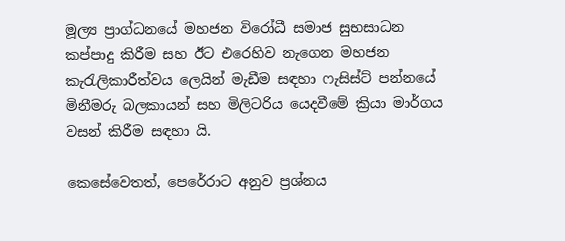මූල්‍ය ප්‍රාග්ධනයේ මහජන විරෝධී සමාජ සුභසාධන කප්පාදු කිරීම සහ ඊට එරෙහිව නැගෙන මහජන කැරැලිකාරීත්වය ලෙයින් මැඩීම සඳහා ෆැසිස්ට් පන්නයේ මිනීමරු බලකායන් සහ මිලිටරිය යෙදවීමේ ක්‍රියා මාර්ගය වසන් කිරීම සඳහා යි.

කෙසේවෙතත්, පෙරේරාට අනුව ප්‍රශ්නය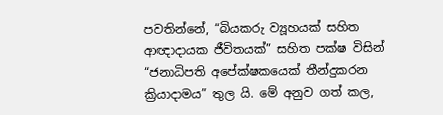පවතින්නේ, “බියකරු ව්‍යූහයක් සහිත ආඥාදායක ජීවිතයක්” සහිත පක්ෂ විසින් “ජනාධිපති අපේක්ෂකයෙක් තීන්දුකරන ක්‍රියාදාමය” තුල යි. මේ අනුව ගත් කල,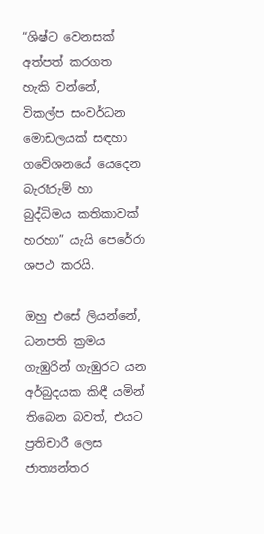“ශිෂ්ට වෙනසක් අත්පත් කරගත හැකි වන්නේ, විකල්ප සංවර්ධන මොඩලයක් සඳහා ගවේශනයේ යෙදෙන බැරෑරුම් හා බුද්ධිමය කතිකාවක් හරහා” යැයි පෙරේරා ශපථ කරයි.

ඔහු එසේ ලියන්නේ, ධනපති ක්‍රමය ගැඹුරින් ගැඹුරට යන අර්බුදයක කිඳී යමින් තිබෙන බවත්, එයට ප්‍රතිචාරී ලෙස ජාත්‍යන්තර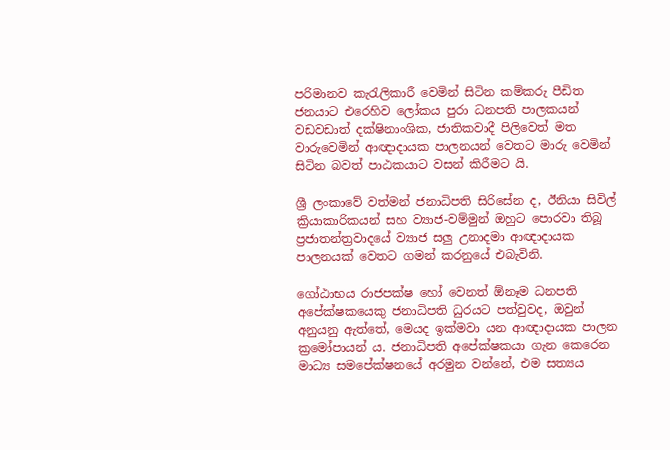පරිමානව කැරැලිකාරී වෙමින් සිටින කම්කරු පීඩිත ජනයාට එරෙහිව ලෝකය පුරා ධනපති පාලකයන් වඩවඩාත් දක්ෂිනාංශික, ජාතිකවාදී පිලිවෙත් මත වාරුවෙමින් ආඥාදායක පාලනයන් වෙතට මාරු වෙමින් සිටින බවත් පාඨකයාට වසන් කිරීමට යි.

ශ්‍රී ලංකාවේ වත්මන් ජනාධිපති සිරිසේන ද, ඊනියා සිවිල් ක්‍රියාකාරිකයන් සහ ව්‍යාජ-වම්මුන් ඔහුට පොරවා තිබූ ප්‍රජාතන්ත්‍රවාදයේ ව්‍යාජ සලු උනාදමා ආඥාදායක පාලනයක් වෙතට ගමන් කරනුයේ එබැවිනි.

ගෝඨාභය රාජපක්ෂ හෝ වෙනත් ඕනෑම ධනපති අපේක්ෂකයෙකු ජනාධිපති ධුරයට පත්වුවද, ඔවුන් අනුයනු ඇත්තේ, මෙයද ඉක්මවා යන ආඥාදායක පාලන ක්‍රමෝපායන් ය. ජනාධිපති අපේක්ෂකයා ගැන කෙරෙන මාධ්‍ය සමපේක්ෂනයේ අරමුන වන්නේ, එම සත්‍යය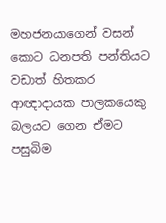මහජනයාගෙන් වසන් කොට ධනපති පන්තියට වඩාත් හිතකර ආඥාදායක පාලකයෙකු බලයට ගෙන ඒමට පසුබිම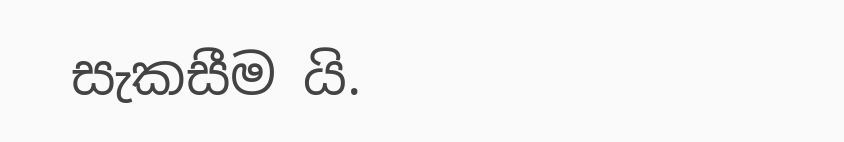සැකසීම යි.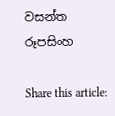වසන්ත රූපසිංහ

Share this article: